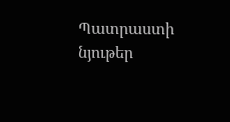Պատրաստի նյութեր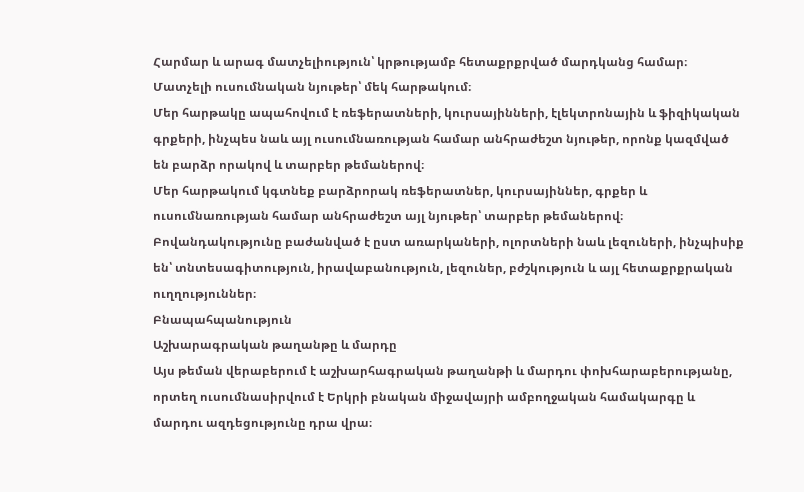Հարմար և արագ մատչելիություն՝ կրթությամբ հետաքրքրված մարդկանց համար։
Մատչելի ուսումնական նյութեր՝ մեկ հարթակում։
Մեր հարթակը ապահովում է ռեֆերատների, կուրսայինների, էլեկտրոնային և ֆիզիկական գրքերի, ինչպես նաև այլ ուսումնառության համար անհրաժեշտ նյութեր, որոնք կազմված են բարձր որակով և տարբեր թեմաներով։
Մեր հարթակում կգտնեք բարձրորակ ռեֆերատներ, կուրսայիններ, գրքեր և ուսումնառության համար անհրաժեշտ այլ նյութեր՝ տարբեր թեմաներով։
Բովանդակությունը բաժանված է ըստ առարկաների, ոլորտների նաև լեզուների, ինչպիսիք են՝ տնտեսագիտություն, իրավաբանություն, լեզուներ, բժշկություն և այլ հետաքրքրական ուղղություններ։
Բնապահպանություն
Աշխարագրական թաղանթը և մարդը
Այս թեման վերաբերում է աշխարհագրական թաղանթի և մարդու փոխհարաբերությանը, որտեղ ուսումնասիրվում է Երկրի բնական միջավայրի ամբողջական համակարգը և մարդու ազդեցությունը դրա վրա։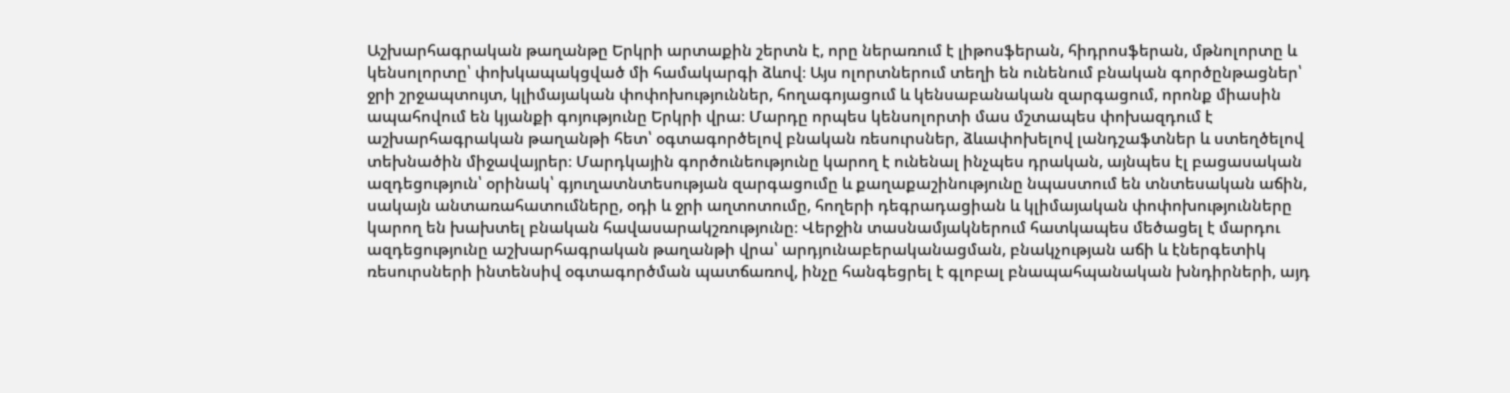Աշխարհագրական թաղանթը Երկրի արտաքին շերտն է, որը ներառում է լիթոսֆերան, հիդրոսֆերան, մթնոլորտը և կենսոլորտը՝ փոխկապակցված մի համակարգի ձևով։ Այս ոլորտներում տեղի են ունենում բնական գործընթացներ՝ ջրի շրջապտույտ, կլիմայական փոփոխություններ, հողագոյացում և կենսաբանական զարգացում, որոնք միասին ապահովում են կյանքի գոյությունը Երկրի վրա։ Մարդը որպես կենսոլորտի մաս մշտապես փոխազդում է աշխարհագրական թաղանթի հետ՝ օգտագործելով բնական ռեսուրսներ, ձևափոխելով լանդշաֆտներ և ստեղծելով տեխնածին միջավայրեր։ Մարդկային գործունեությունը կարող է ունենալ ինչպես դրական, այնպես էլ բացասական ազդեցություն՝ օրինակ՝ գյուղատնտեսության զարգացումը և քաղաքաշինությունը նպաստում են տնտեսական աճին, սակայն անտառահատումները, օդի և ջրի աղտոտումը, հողերի դեգրադացիան և կլիմայական փոփոխությունները կարող են խախտել բնական հավասարակշռությունը։ Վերջին տասնամյակներում հատկապես մեծացել է մարդու ազդեցությունը աշխարհագրական թաղանթի վրա՝ արդյունաբերականացման, բնակչության աճի և էներգետիկ ռեսուրսների ինտենսիվ օգտագործման պատճառով, ինչը հանգեցրել է գլոբալ բնապահպանական խնդիրների, այդ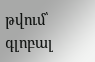թվում՝ գլոբալ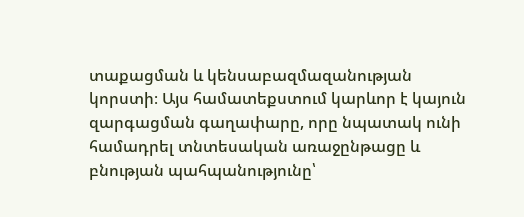տաքացման և կենսաբազմազանության կորստի։ Այս համատեքստում կարևոր է կայուն զարգացման գաղափարը, որը նպատակ ունի համադրել տնտեսական առաջընթացը և բնության պահպանությունը՝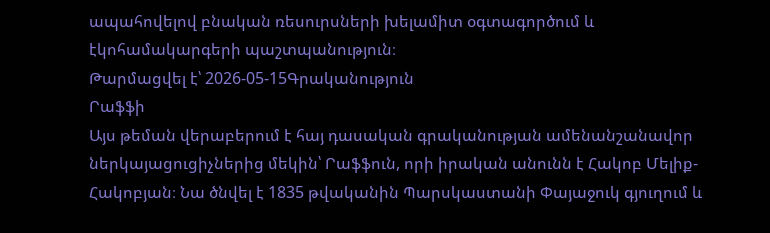ապահովելով բնական ռեսուրսների խելամիտ օգտագործում և էկոհամակարգերի պաշտպանություն։
Թարմացվել է՝ 2026-05-15Գրականություն
Րաֆֆի
Այս թեման վերաբերում է հայ դասական գրականության ամենանշանավոր ներկայացուցիչներից մեկին՝ Րաֆֆուն, որի իրական անունն է Հակոբ Մելիք-Հակոբյան։ Նա ծնվել է 1835 թվականին Պարսկաստանի Փայաջուկ գյուղում և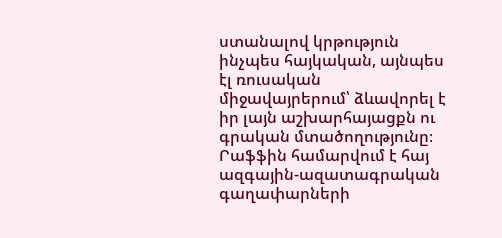ստանալով կրթություն ինչպես հայկական, այնպես էլ ռուսական միջավայրերում՝ ձևավորել է իր լայն աշխարհայացքն ու գրական մտածողությունը։ Րաֆֆին համարվում է հայ ազգային-ազատագրական գաղափարների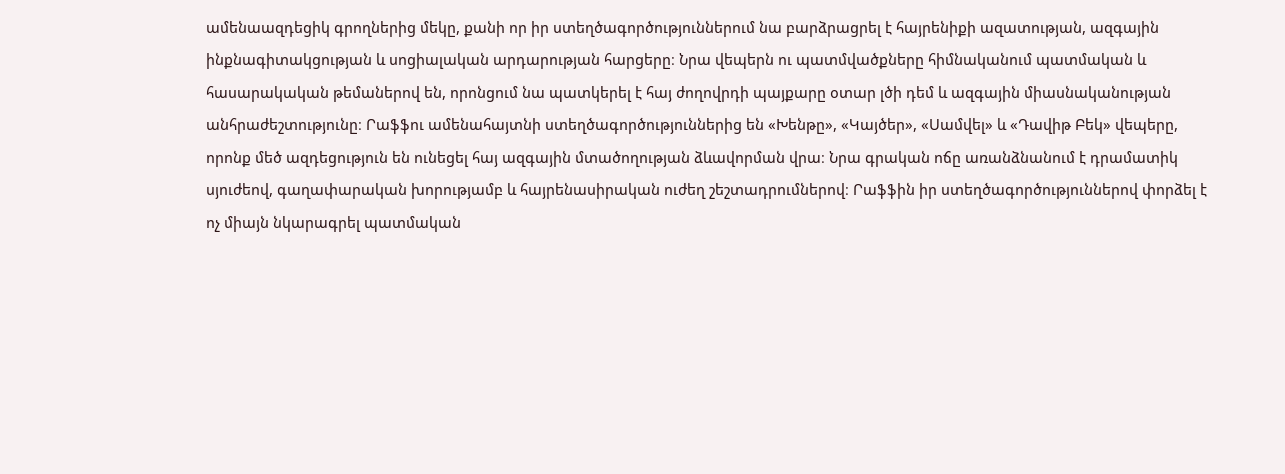ամենաազդեցիկ գրողներից մեկը, քանի որ իր ստեղծագործություններում նա բարձրացրել է հայրենիքի ազատության, ազգային ինքնագիտակցության և սոցիալական արդարության հարցերը։ Նրա վեպերն ու պատմվածքները հիմնականում պատմական և հասարակական թեմաներով են, որոնցում նա պատկերել է հայ ժողովրդի պայքարը օտար լծի դեմ և ազգային միասնականության անհրաժեշտությունը։ Րաֆֆու ամենահայտնի ստեղծագործություններից են «Խենթը», «Կայծեր», «Սամվել» և «Դավիթ Բեկ» վեպերը, որոնք մեծ ազդեցություն են ունեցել հայ ազգային մտածողության ձևավորման վրա։ Նրա գրական ոճը առանձնանում է դրամատիկ սյուժեով, գաղափարական խորությամբ և հայրենասիրական ուժեղ շեշտադրումներով։ Րաֆֆին իր ստեղծագործություններով փորձել է ոչ միայն նկարագրել պատմական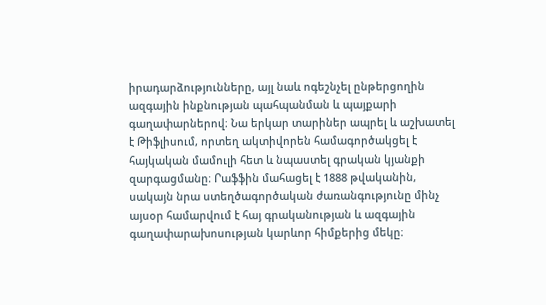իրադարձությունները, այլ նաև ոգեշնչել ընթերցողին ազգային ինքնության պահպանման և պայքարի գաղափարներով։ Նա երկար տարիներ ապրել և աշխատել է Թիֆլիսում, որտեղ ակտիվորեն համագործակցել է հայկական մամուլի հետ և նպաստել գրական կյանքի զարգացմանը։ Րաֆֆին մահացել է 1888 թվականին, սակայն նրա ստեղծագործական ժառանգությունը մինչ այսօր համարվում է հայ գրականության և ազգային գաղափարախոսության կարևոր հիմքերից մեկը։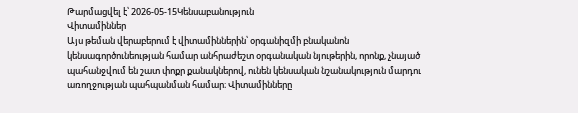Թարմացվել է՝ 2026-05-15Կենսաբանություն
Վիտամիններ
Այս թեման վերաբերում է վիտամիններին՝ օրգանիզմի բնականոն կենսագործունեության համար անհրաժեշտ օրգանական նյութերին, որոնք, չնայած պահանջվում են շատ փոքր քանակներով, ունեն կենսական նշանակություն մարդու առողջության պահպանման համար։ Վիտամինները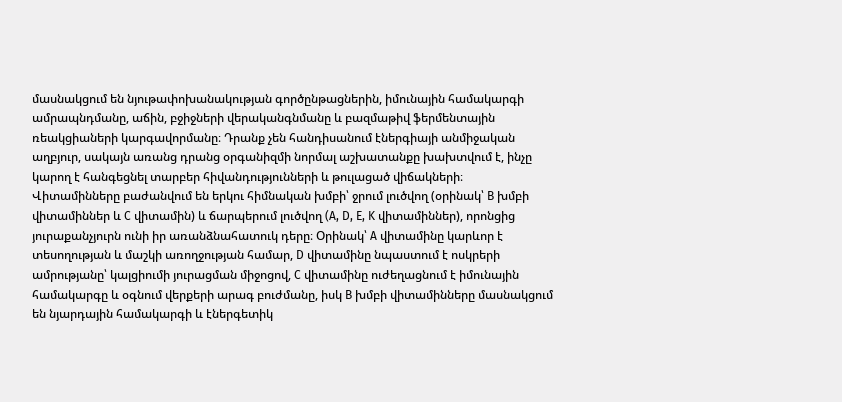մասնակցում են նյութափոխանակության գործընթացներին, իմունային համակարգի ամրապնդմանը, աճին, բջիջների վերականգնմանը և բազմաթիվ ֆերմենտային ռեակցիաների կարգավորմանը։ Դրանք չեն հանդիսանում էներգիայի անմիջական աղբյուր, սակայն առանց դրանց օրգանիզմի նորմալ աշխատանքը խախտվում է, ինչը կարող է հանգեցնել տարբեր հիվանդությունների և թուլացած վիճակների։ Վիտամինները բաժանվում են երկու հիմնական խմբի՝ ջրում լուծվող (օրինակ՝ B խմբի վիտամիններ և C վիտամին) և ճարպերում լուծվող (A, D, E, K վիտամիններ), որոնցից յուրաքանչյուրն ունի իր առանձնահատուկ դերը։ Օրինակ՝ A վիտամինը կարևոր է տեսողության և մաշկի առողջության համար, D վիտամինը նպաստում է ոսկրերի ամրությանը՝ կալցիումի յուրացման միջոցով, C վիտամինը ուժեղացնում է իմունային համակարգը և օգնում վերքերի արագ բուժմանը, իսկ B խմբի վիտամինները մասնակցում են նյարդային համակարգի և էներգետիկ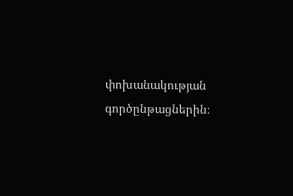փոխանակության գործընթացներին։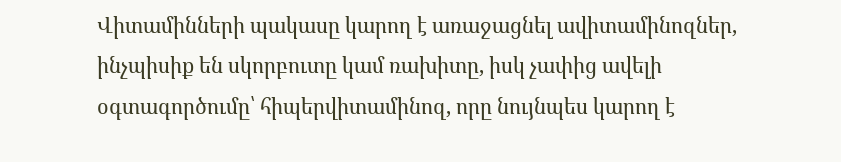Վիտամինների պակասը կարող է առաջացնել ավիտամինոզներ, ինչպիսիք են սկորբուտը կամ ռախիտը, իսկ չափից ավելի օգտագործումը՝ հիպերվիտամինոզ, որը նույնպես կարող է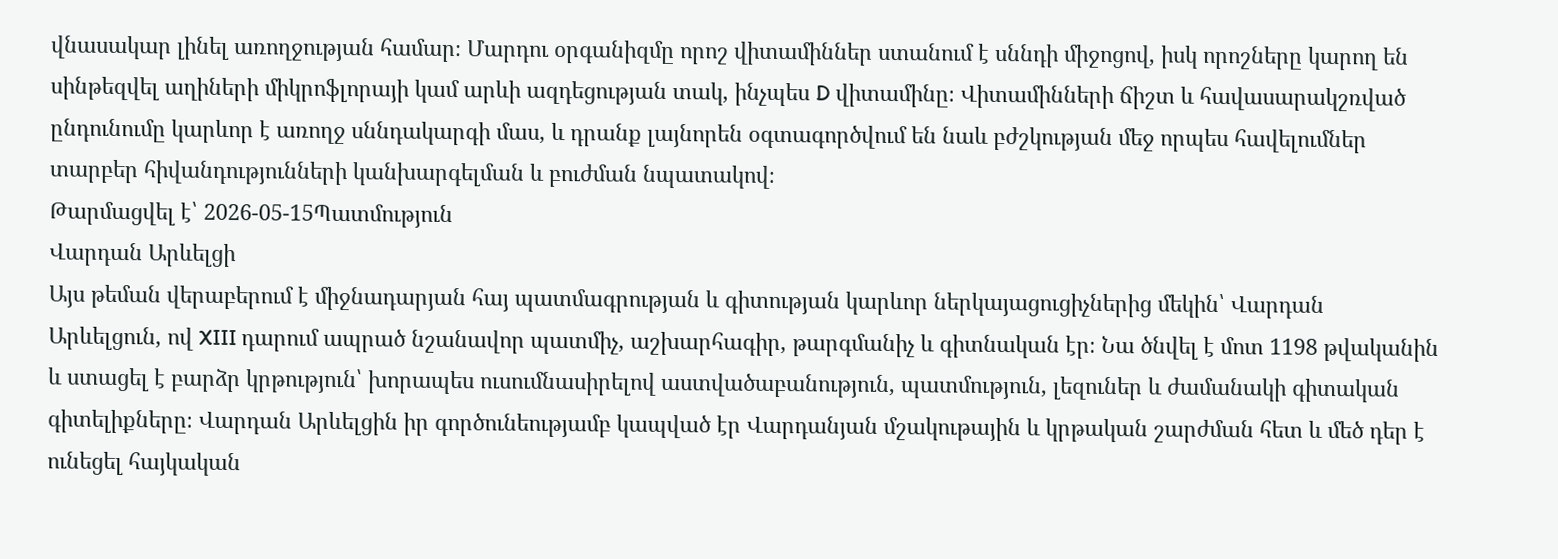վնասակար լինել առողջության համար։ Մարդու օրգանիզմը որոշ վիտամիններ ստանում է սննդի միջոցով, իսկ որոշները կարող են սինթեզվել աղիների միկրոֆլորայի կամ արևի ազդեցության տակ, ինչպես D վիտամինը։ Վիտամինների ճիշտ և հավասարակշռված ընդունումը կարևոր է առողջ սննդակարգի մաս, և դրանք լայնորեն օգտագործվում են նաև բժշկության մեջ որպես հավելումներ տարբեր հիվանդությունների կանխարգելման և բուժման նպատակով։
Թարմացվել է՝ 2026-05-15Պատմություն
Վարդան Արևելցի
Այս թեման վերաբերում է միջնադարյան հայ պատմագրության և գիտության կարևոր ներկայացուցիչներից մեկին՝ Վարդան Արևելցուն, ով XIII դարում ապրած նշանավոր պատմիչ, աշխարհագիր, թարգմանիչ և գիտնական էր։ Նա ծնվել է մոտ 1198 թվականին և ստացել է բարձր կրթություն՝ խորապես ուսումնասիրելով աստվածաբանություն, պատմություն, լեզուներ և ժամանակի գիտական գիտելիքները։ Վարդան Արևելցին իր գործունեությամբ կապված էր Վարդանյան մշակութային և կրթական շարժման հետ և մեծ դեր է ունեցել հայկական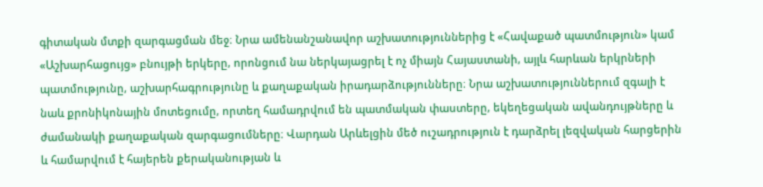գիտական մտքի զարգացման մեջ։ Նրա ամենանշանավոր աշխատություններից է «Հավաքած պատմություն» կամ «Աշխարհացույց» բնույթի երկերը, որոնցում նա ներկայացրել է ոչ միայն Հայաստանի, այլև հարևան երկրների պատմությունը, աշխարհագրությունը և քաղաքական իրադարձությունները։ Նրա աշխատություններում զգալի է նաև քրոնիկոնային մոտեցումը, որտեղ համադրվում են պատմական փաստերը, եկեղեցական ավանդույթները և ժամանակի քաղաքական զարգացումները։ Վարդան Արևելցին մեծ ուշադրություն է դարձրել լեզվական հարցերին և համարվում է հայերեն քերականության և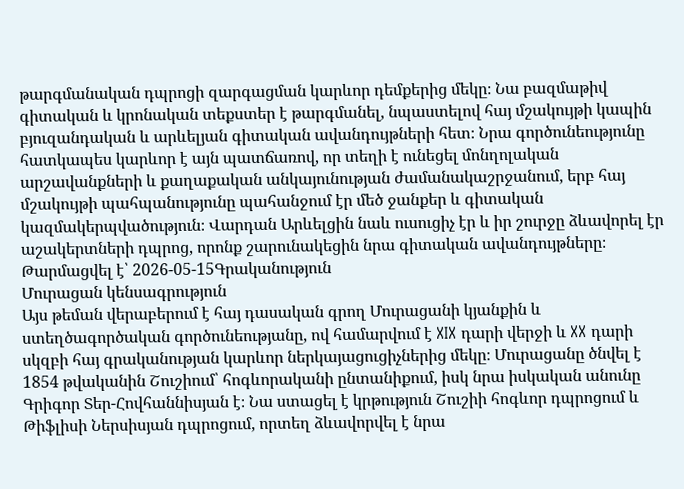թարգմանական դպրոցի զարգացման կարևոր դեմքերից մեկը։ Նա բազմաթիվ գիտական և կրոնական տեքստեր է թարգմանել, նպաստելով հայ մշակույթի կապին բյուզանդական և արևելյան գիտական ավանդույթների հետ։ Նրա գործունեությունը հատկապես կարևոր է այն պատճառով, որ տեղի է ունեցել մոնղոլական արշավանքների և քաղաքական անկայունության ժամանակաշրջանում, երբ հայ մշակույթի պահպանությունը պահանջում էր մեծ ջանքեր և գիտական կազմակերպվածություն։ Վարդան Արևելցին նաև ուսուցիչ էր և իր շուրջը ձևավորել էր աշակերտների դպրոց, որոնք շարունակեցին նրա գիտական ավանդույթները։
Թարմացվել է՝ 2026-05-15Գրականություն
Մուրացան կենսագրություն
Այս թեման վերաբերում է հայ դասական գրող Մուրացանի կյանքին և ստեղծագործական գործունեությանը, ով համարվում է XIX դարի վերջի և XX դարի սկզբի հայ գրականության կարևոր ներկայացուցիչներից մեկը։ Մուրացանը ծնվել է 1854 թվականին Շուշիում՝ հոգևորականի ընտանիքում, իսկ նրա իսկական անունը Գրիգոր Տեր-Հովհաննիսյան է։ Նա ստացել է կրթություն Շուշիի հոգևոր դպրոցում և Թիֆլիսի Ներսիսյան դպրոցում, որտեղ ձևավորվել է նրա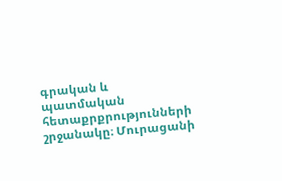գրական և պատմական հետաքրքրությունների շրջանակը։ Մուրացանի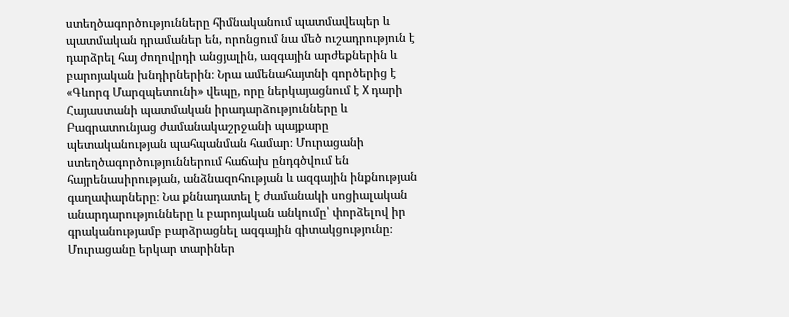ստեղծագործությունները հիմնականում պատմավեպեր և պատմական դրամաներ են, որոնցում նա մեծ ուշադրություն է դարձրել հայ ժողովրդի անցյալին, ազգային արժեքներին և բարոյական խնդիրներին։ Նրա ամենահայտնի գործերից է «Գևորգ Մարզպետունի» վեպը, որը ներկայացնում է X դարի Հայաստանի պատմական իրադարձությունները և Բագրատունյաց ժամանակաշրջանի պայքարը պետականության պահպանման համար։ Մուրացանի ստեղծագործություններում հաճախ ընդգծվում են հայրենասիրության, անձնազոհության և ազգային ինքնության գաղափարները։ Նա քննադատել է ժամանակի սոցիալական անարդարությունները և բարոյական անկումը՝ փորձելով իր գրականությամբ բարձրացնել ազգային գիտակցությունը։ Մուրացանը երկար տարիներ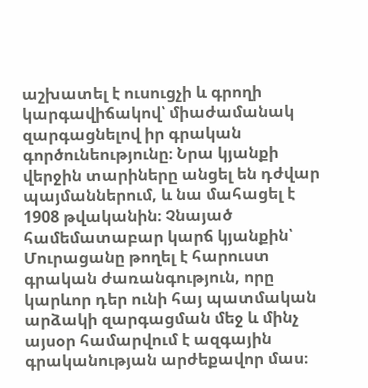աշխատել է ուսուցչի և գրողի կարգավիճակով՝ միաժամանակ զարգացնելով իր գրական գործունեությունը։ Նրա կյանքի վերջին տարիները անցել են դժվար պայմաններում, և նա մահացել է 1908 թվականին։ Չնայած համեմատաբար կարճ կյանքին՝ Մուրացանը թողել է հարուստ գրական ժառանգություն, որը կարևոր դեր ունի հայ պատմական արձակի զարգացման մեջ և մինչ այսօր համարվում է ազգային գրականության արժեքավոր մաս։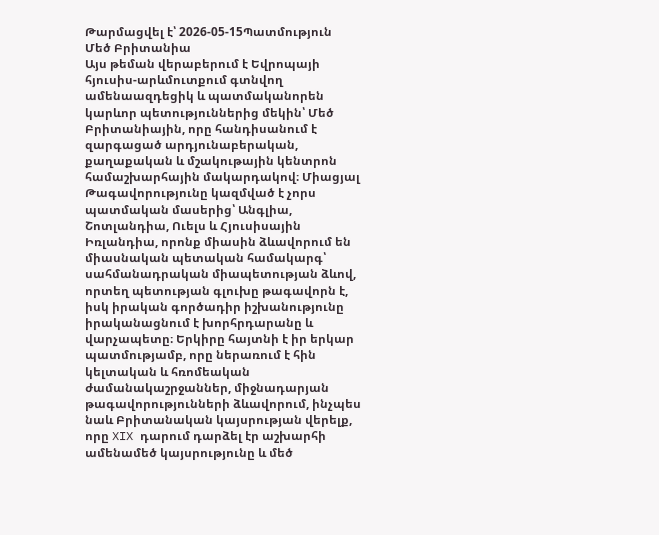Թարմացվել է՝ 2026-05-15Պատմություն
Մեծ Բրիտանիա
Այս թեման վերաբերում է Եվրոպայի հյուսիս-արևմուտքում գտնվող ամենաազդեցիկ և պատմականորեն կարևոր պետություններից մեկին՝ Մեծ Բրիտանիային, որը հանդիսանում է զարգացած արդյունաբերական, քաղաքական և մշակութային կենտրոն համաշխարհային մակարդակով։ Միացյալ Թագավորությունը կազմված է չորս պատմական մասերից՝ Անգլիա, Շոտլանդիա, Ուելս և Հյուսիսային Իռլանդիա, որոնք միասին ձևավորում են միասնական պետական համակարգ՝ սահմանադրական միապետության ձևով, որտեղ պետության գլուխը թագավորն է, իսկ իրական գործադիր իշխանությունը իրականացնում է խորհրդարանը և վարչապետը։ Երկիրը հայտնի է իր երկար պատմությամբ, որը ներառում է հին կելտական և հռոմեական ժամանակաշրջաններ, միջնադարյան թագավորությունների ձևավորում, ինչպես նաև Բրիտանական կայսրության վերելք, որը XIX դարում դարձել էր աշխարհի ամենամեծ կայսրությունը և մեծ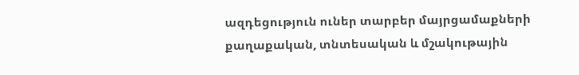ազդեցություն ուներ տարբեր մայրցամաքների քաղաքական, տնտեսական և մշակութային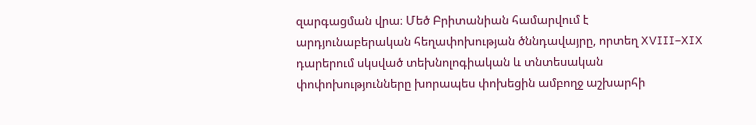զարգացման վրա։ Մեծ Բրիտանիան համարվում է արդյունաբերական հեղափոխության ծննդավայրը, որտեղ XVIII–XIX դարերում սկսված տեխնոլոգիական և տնտեսական փոփոխությունները խորապես փոխեցին ամբողջ աշխարհի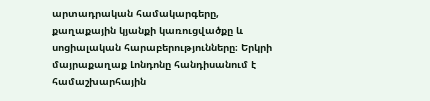արտադրական համակարգերը, քաղաքային կյանքի կառուցվածքը և սոցիալական հարաբերությունները։ Երկրի մայրաքաղաք Լոնդոնը հանդիսանում է համաշխարհային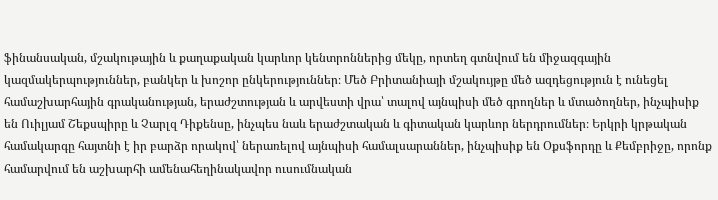ֆինանսական, մշակութային և քաղաքական կարևոր կենտրոններից մեկը, որտեղ գտնվում են միջազգային կազմակերպություններ, բանկեր և խոշոր ընկերություններ։ Մեծ Բրիտանիայի մշակույթը մեծ ազդեցություն է ունեցել համաշխարհային գրականության, երաժշտության և արվեստի վրա՝ տալով այնպիսի մեծ գրողներ և մտածողներ, ինչպիսիք են Ուիլյամ Շեքսպիրը և Չարլզ Դիքենսը, ինչպես նաև երաժշտական և գիտական կարևոր ներդրումներ։ Երկրի կրթական համակարգը հայտնի է իր բարձր որակով՝ ներառելով այնպիսի համալսարաններ, ինչպիսիք են Օքսֆորդը և Քեմբրիջը, որոնք համարվում են աշխարհի ամենահեղինակավոր ուսումնական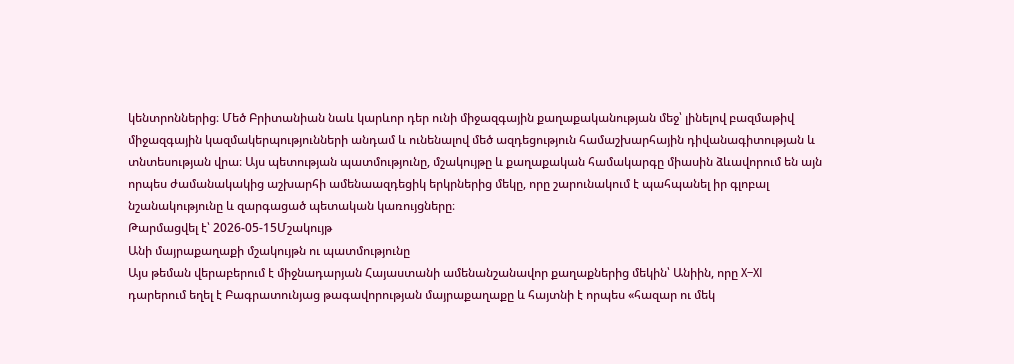կենտրոններից։ Մեծ Բրիտանիան նաև կարևոր դեր ունի միջազգային քաղաքականության մեջ՝ լինելով բազմաթիվ միջազգային կազմակերպությունների անդամ և ունենալով մեծ ազդեցություն համաշխարհային դիվանագիտության և տնտեսության վրա։ Այս պետության պատմությունը, մշակույթը և քաղաքական համակարգը միասին ձևավորում են այն որպես ժամանակակից աշխարհի ամենաազդեցիկ երկրներից մեկը, որը շարունակում է պահպանել իր գլոբալ նշանակությունը և զարգացած պետական կառույցները։
Թարմացվել է՝ 2026-05-15Մշակույթ
Անի մայրաքաղաքի մշակույթն ու պատմությունը
Այս թեման վերաբերում է միջնադարյան Հայաստանի ամենանշանավոր քաղաքներից մեկին՝ Անիին, որը X–XI դարերում եղել է Բագրատունյաց թագավորության մայրաքաղաքը և հայտնի է որպես «հազար ու մեկ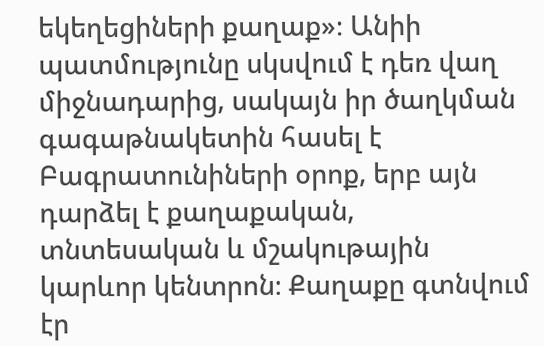եկեղեցիների քաղաք»։ Անիի պատմությունը սկսվում է դեռ վաղ միջնադարից, սակայն իր ծաղկման գագաթնակետին հասել է Բագրատունիների օրոք, երբ այն դարձել է քաղաքական, տնտեսական և մշակութային կարևոր կենտրոն։ Քաղաքը գտնվում էր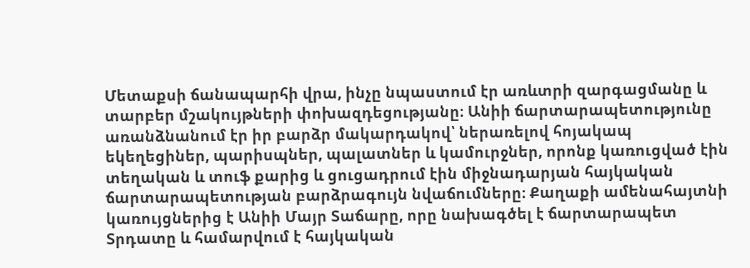Մետաքսի ճանապարհի վրա, ինչը նպաստում էր առևտրի զարգացմանը և տարբեր մշակույթների փոխազդեցությանը։ Անիի ճարտարապետությունը առանձնանում էր իր բարձր մակարդակով՝ ներառելով հոյակապ եկեղեցիներ, պարիսպներ, պալատներ և կամուրջներ, որոնք կառուցված էին տեղական և տուֆ քարից և ցուցադրում էին միջնադարյան հայկական ճարտարապետության բարձրագույն նվաճումները։ Քաղաքի ամենահայտնի կառույցներից է Անիի Մայր Տաճարը, որը նախագծել է ճարտարապետ Տրդատը և համարվում է հայկական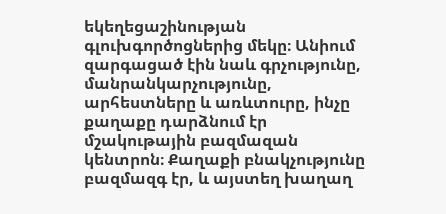եկեղեցաշինության գլուխգործոցներից մեկը։ Անիում զարգացած էին նաև գրչությունը, մանրանկարչությունը, արհեստները և առևտուրը, ինչը քաղաքը դարձնում էր մշակութային բազմազան կենտրոն։ Քաղաքի բնակչությունը բազմազգ էր, և այստեղ խաղաղ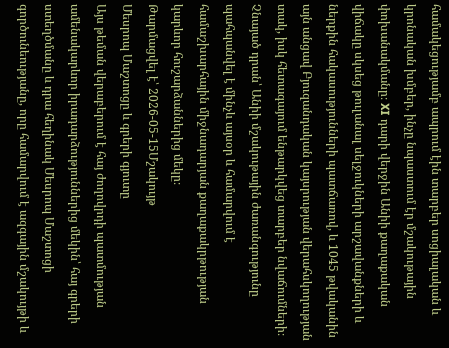համակեցությամբ ապրում էին տարբեր սոցիալական և կրոնական խմբեր, ինչը նպաստում էր մշակութային փոխանակմանը։ XI դարի վերջին Անիի քաղաքական վիճակը սկսեց թուլանալ սելջուկների արշավանքների և ներքին հակասությունների պատճառով, և 1045 թվականին այն անցավ Բյուզանդական կայսրության վերահսկողության տակ, իսկ հետագայում ենթարկվեց տարբեր նվաճումների։ Չնայած դրան՝ Անիի մշակութային ժառանգությունը պահպանվել է մինչև այսօր և համարվում է համաշխարհային միջնադարյան քաղաքակրթության կարևոր հուշարձաններից մեկը։
Թարմացվել է՝ 2026-05-15Մշակույթ
Մեսրոպ Մաշտոցը և գրերի գյուտը
Այս թեման վերաբերում է հայ ժողովրդի պատմության ամենակարևոր իրադարձություններից մեկին՝ հայ գրերի ստեղծմանը և դրա հեղինակ Մեսրոպ Մաշտոցի գործունեությանը, որը համարվում է ազգային մշակույթի և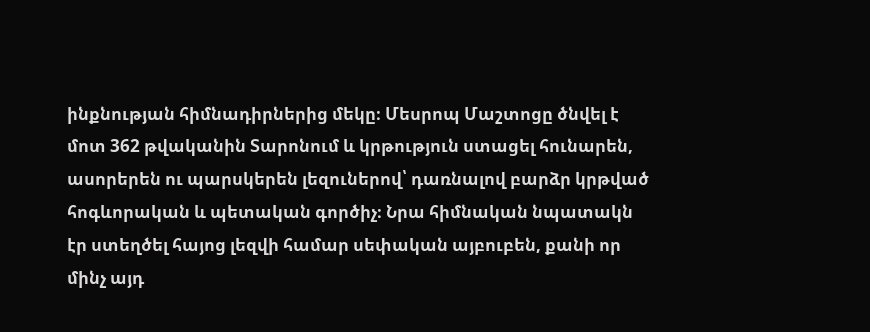ինքնության հիմնադիրներից մեկը։ Մեսրոպ Մաշտոցը ծնվել է մոտ 362 թվականին Տարոնում և կրթություն ստացել հունարեն, ասորերեն ու պարսկերեն լեզուներով՝ դառնալով բարձր կրթված հոգևորական և պետական գործիչ։ Նրա հիմնական նպատակն էր ստեղծել հայոց լեզվի համար սեփական այբուբեն, քանի որ մինչ այդ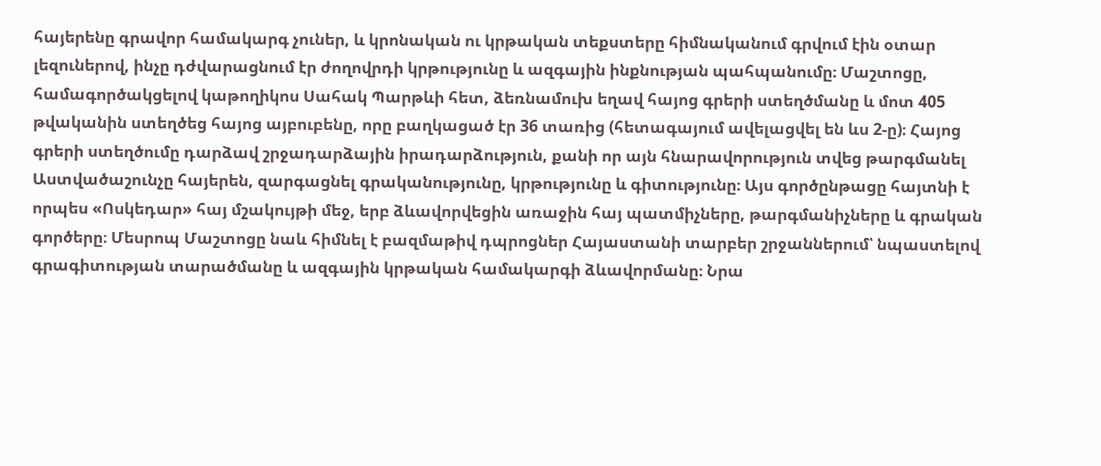հայերենը գրավոր համակարգ չուներ, և կրոնական ու կրթական տեքստերը հիմնականում գրվում էին օտար լեզուներով, ինչը դժվարացնում էր ժողովրդի կրթությունը և ազգային ինքնության պահպանումը։ Մաշտոցը, համագործակցելով կաթողիկոս Սահակ Պարթևի հետ, ձեռնամուխ եղավ հայոց գրերի ստեղծմանը և մոտ 405 թվականին ստեղծեց հայոց այբուբենը, որը բաղկացած էր 36 տառից (հետագայում ավելացվել են ևս 2-ը)։ Հայոց գրերի ստեղծումը դարձավ շրջադարձային իրադարձություն, քանի որ այն հնարավորություն տվեց թարգմանել Աստվածաշունչը հայերեն, զարգացնել գրականությունը, կրթությունը և գիտությունը։ Այս գործընթացը հայտնի է որպես «Ոսկեդար» հայ մշակույթի մեջ, երբ ձևավորվեցին առաջին հայ պատմիչները, թարգմանիչները և գրական գործերը։ Մեսրոպ Մաշտոցը նաև հիմնել է բազմաթիվ դպրոցներ Հայաստանի տարբեր շրջաններում՝ նպաստելով գրագիտության տարածմանը և ազգային կրթական համակարգի ձևավորմանը։ Նրա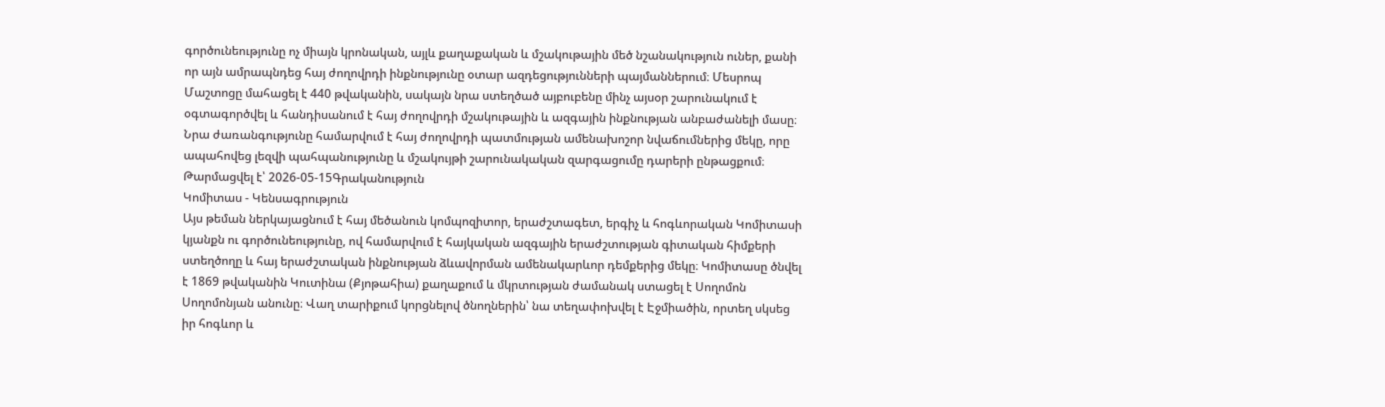գործունեությունը ոչ միայն կրոնական, այլև քաղաքական և մշակութային մեծ նշանակություն ուներ, քանի որ այն ամրապնդեց հայ ժողովրդի ինքնությունը օտար ազդեցությունների պայմաններում։ Մեսրոպ Մաշտոցը մահացել է 440 թվականին, սակայն նրա ստեղծած այբուբենը մինչ այսօր շարունակում է օգտագործվել և հանդիսանում է հայ ժողովրդի մշակութային և ազգային ինքնության անբաժանելի մասը։ Նրա ժառանգությունը համարվում է հայ ժողովրդի պատմության ամենախոշոր նվաճումներից մեկը, որը ապահովեց լեզվի պահպանությունը և մշակույթի շարունակական զարգացումը դարերի ընթացքում։
Թարմացվել է՝ 2026-05-15Գրականություն
Կոմիտաս - Կենսագրություն
Այս թեման ներկայացնում է հայ մեծանուն կոմպոզիտոր, երաժշտագետ, երգիչ և հոգևորական Կոմիտասի կյանքն ու գործունեությունը, ով համարվում է հայկական ազգային երաժշտության գիտական հիմքերի ստեղծողը և հայ երաժշտական ինքնության ձևավորման ամենակարևոր դեմքերից մեկը։ Կոմիտասը ծնվել է 1869 թվականին Կուտինա (Քյոթահիա) քաղաքում և մկրտության ժամանակ ստացել է Սողոմոն Սողոմոնյան անունը։ Վաղ տարիքում կորցնելով ծնողներին՝ նա տեղափոխվել է Էջմիածին, որտեղ սկսեց իր հոգևոր և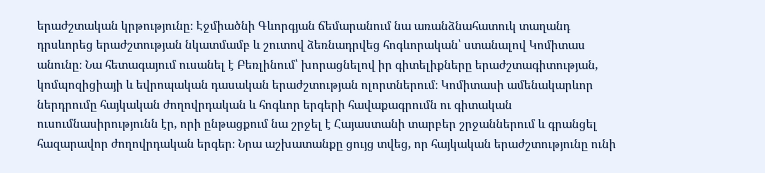երաժշտական կրթությունը։ Էջմիածնի Գևորգյան ճեմարանում նա առանձնահատուկ տաղանդ դրսևորեց երաժշտության նկատմամբ և շուտով ձեռնադրվեց հոգևորական՝ ստանալով Կոմիտաս անունը։ Նա հետագայում ուսանել է Բեռլինում՝ խորացնելով իր գիտելիքները երաժշտագիտության, կոմպոզիցիայի և եվրոպական դասական երաժշտության ոլորտներում։ Կոմիտասի ամենակարևոր ներդրումը հայկական ժողովրդական և հոգևոր երգերի հավաքագրումն ու գիտական ուսումնասիրությունն էր, որի ընթացքում նա շրջել է Հայաստանի տարբեր շրջաններում և գրանցել հազարավոր ժողովրդական երգեր։ Նրա աշխատանքը ցույց տվեց, որ հայկական երաժշտությունը ունի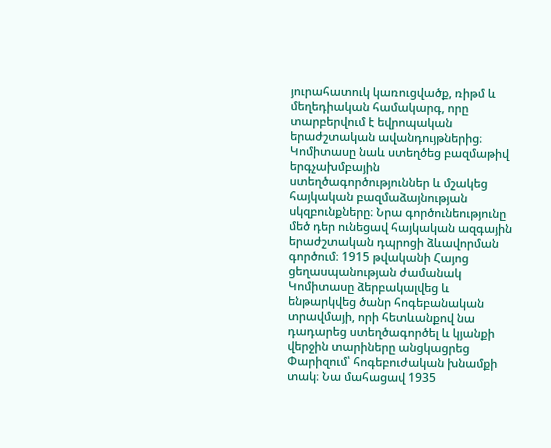յուրահատուկ կառուցվածք, ռիթմ և մեղեդիական համակարգ, որը տարբերվում է եվրոպական երաժշտական ավանդույթներից։ Կոմիտասը նաև ստեղծեց բազմաթիվ երգչախմբային ստեղծագործություններ և մշակեց հայկական բազմաձայնության սկզբունքները։ Նրա գործունեությունը մեծ դեր ունեցավ հայկական ազգային երաժշտական դպրոցի ձևավորման գործում։ 1915 թվականի Հայոց ցեղասպանության ժամանակ Կոմիտասը ձերբակալվեց և ենթարկվեց ծանր հոգեբանական տրավմայի, որի հետևանքով նա դադարեց ստեղծագործել և կյանքի վերջին տարիները անցկացրեց Փարիզում՝ հոգեբուժական խնամքի տակ։ Նա մահացավ 1935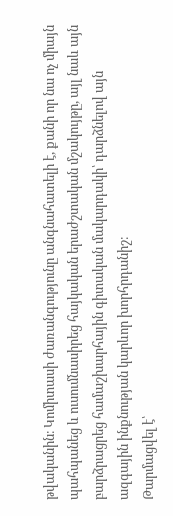թվականին։ Կոմիտասի ժառանգությունը անգնահատելի է, քանի որ նա ոչ միայն պահպանեց և ուսումնասիրեց հայկական երաժշտական մշակույթը, այլ նաև այն բարձրացրեց համաշխարհային գիտական մակարդակի՝ դարձնելով այն ազգային ինքնության կարևոր խորհրդանիշ։
Թարմացվել է՝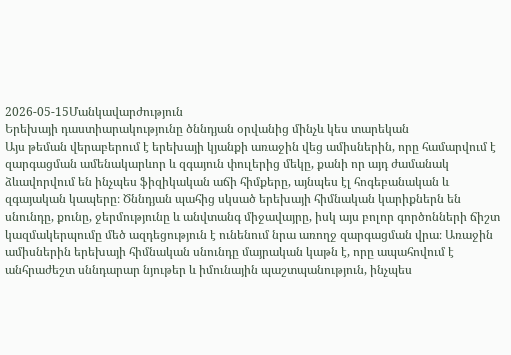2026-05-15Մանկավարժություն
Երեխայի դաստիարակությունը ծննդյան օրվանից մինչև կես տարեկան
Այս թեման վերաբերում է երեխայի կյանքի առաջին վեց ամիսներին, որը համարվում է զարգացման ամենակարևոր և զգայուն փուլերից մեկը, քանի որ այդ ժամանակ ձևավորվում են ինչպես ֆիզիկական աճի հիմքերը, այնպես էլ հոգեբանական և զգայական կապերը։ Ծննդյան պահից սկսած երեխայի հիմնական կարիքներն են սնունդը, քունը, ջերմությունը և անվտանգ միջավայրը, իսկ այս բոլոր գործոնների ճիշտ կազմակերպումը մեծ ազդեցություն է ունենում նրա առողջ զարգացման վրա։ Առաջին ամիսներին երեխայի հիմնական սնունդը մայրական կաթն է, որը ապահովում է անհրաժեշտ սննդարար նյութեր և իմունային պաշտպանություն, ինչպես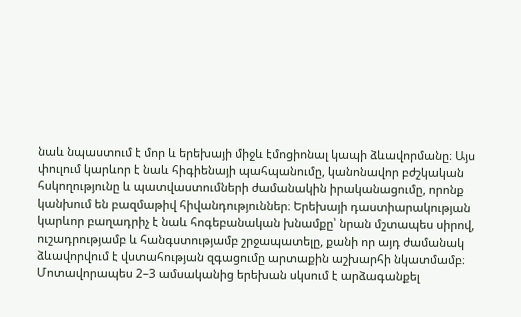նաև նպաստում է մոր և երեխայի միջև էմոցիոնալ կապի ձևավորմանը։ Այս փուլում կարևոր է նաև հիգիենայի պահպանումը, կանոնավոր բժշկական հսկողությունը և պատվաստումների ժամանակին իրականացումը, որոնք կանխում են բազմաթիվ հիվանդություններ։ Երեխայի դաստիարակության կարևոր բաղադրիչ է նաև հոգեբանական խնամքը՝ նրան մշտապես սիրով, ուշադրությամբ և հանգստությամբ շրջապատելը, քանի որ այդ ժամանակ ձևավորվում է վստահության զգացումը արտաքին աշխարհի նկատմամբ։ Մոտավորապես 2–3 ամսականից երեխան սկսում է արձագանքել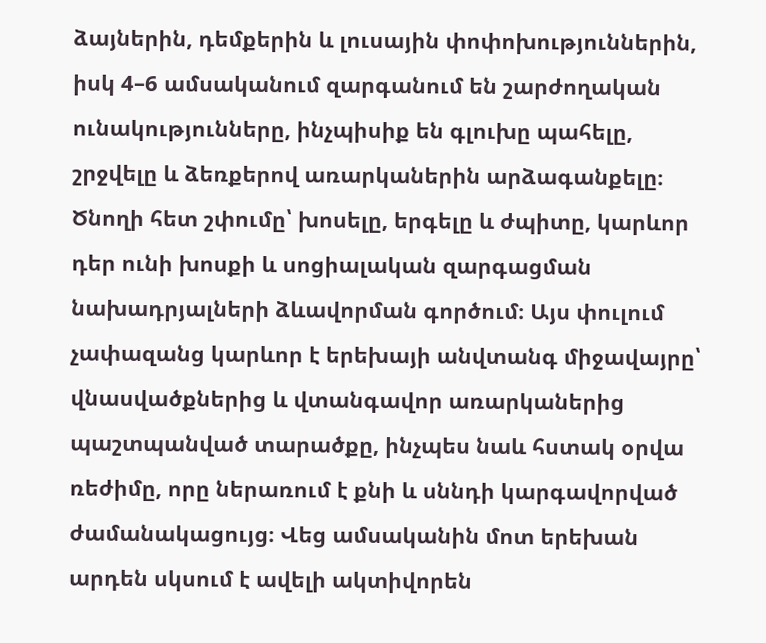ձայներին, դեմքերին և լուսային փոփոխություններին, իսկ 4–6 ամսականում զարգանում են շարժողական ունակությունները, ինչպիսիք են գլուխը պահելը, շրջվելը և ձեռքերով առարկաներին արձագանքելը։ Ծնողի հետ շփումը՝ խոսելը, երգելը և ժպիտը, կարևոր դեր ունի խոսքի և սոցիալական զարգացման նախադրյալների ձևավորման գործում։ Այս փուլում չափազանց կարևոր է երեխայի անվտանգ միջավայրը՝ վնասվածքներից և վտանգավոր առարկաներից պաշտպանված տարածքը, ինչպես նաև հստակ օրվա ռեժիմը, որը ներառում է քնի և սննդի կարգավորված ժամանակացույց։ Վեց ամսականին մոտ երեխան արդեն սկսում է ավելի ակտիվորեն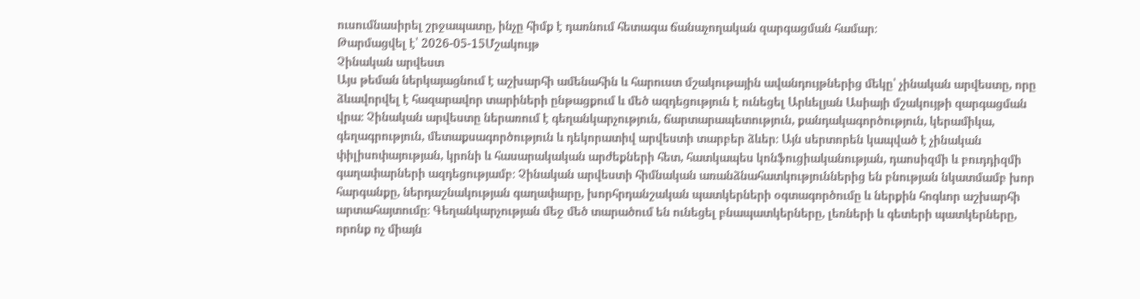ուսումնասիրել շրջապատը, ինչը հիմք է դառնում հետագա ճանաչողական զարգացման համար։
Թարմացվել է՝ 2026-05-15Մշակույթ
Չինական արվեստ
Այս թեման ներկայացնում է աշխարհի ամենահին և հարուստ մշակութային ավանդույթներից մեկը՝ չինական արվեստը, որը ձևավորվել է հազարավոր տարիների ընթացքում և մեծ ազդեցություն է ունեցել Արևելյան Ասիայի մշակույթի զարգացման վրա։ Չինական արվեստը ներառում է գեղանկարչություն, ճարտարապետություն, քանդակագործություն, կերամիկա, գեղագրություն, մետաքսագործություն և դեկորատիվ արվեստի տարբեր ձևեր։ Այն սերտորեն կապված է չինական փիլիսոփայության, կրոնի և հասարակական արժեքների հետ, հատկապես կոնֆուցիականության, դաոսիզմի և բուդդիզմի գաղափարների ազդեցությամբ։ Չինական արվեստի հիմնական առանձնահատկություններից են բնության նկատմամբ խոր հարգանքը, ներդաշնակության գաղափարը, խորհրդանշական պատկերների օգտագործումը և ներքին հոգևոր աշխարհի արտահայտումը։ Գեղանկարչության մեջ մեծ տարածում են ունեցել բնապատկերները, լեռների և գետերի պատկերները, որոնք ոչ միայն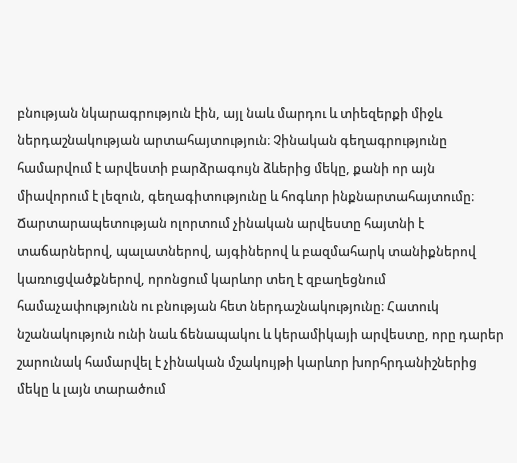բնության նկարագրություն էին, այլ նաև մարդու և տիեզերքի միջև ներդաշնակության արտահայտություն։ Չինական գեղագրությունը համարվում է արվեստի բարձրագույն ձևերից մեկը, քանի որ այն միավորում է լեզուն, գեղագիտությունը և հոգևոր ինքնարտահայտումը։ Ճարտարապետության ոլորտում չինական արվեստը հայտնի է տաճարներով, պալատներով, այգիներով և բազմահարկ տանիքներով կառուցվածքներով, որոնցում կարևոր տեղ է զբաղեցնում համաչափությունն ու բնության հետ ներդաշնակությունը։ Հատուկ նշանակություն ունի նաև ճենապակու և կերամիկայի արվեստը, որը դարեր շարունակ համարվել է չինական մշակույթի կարևոր խորհրդանիշներից մեկը և լայն տարածում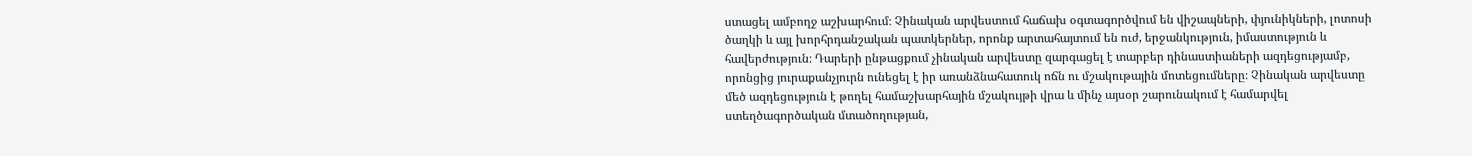ստացել ամբողջ աշխարհում։ Չինական արվեստում հաճախ օգտագործվում են վիշապների, փյունիկների, լոտոսի ծաղկի և այլ խորհրդանշական պատկերներ, որոնք արտահայտում են ուժ, երջանկություն, իմաստություն և հավերժություն։ Դարերի ընթացքում չինական արվեստը զարգացել է տարբեր դինաստիաների ազդեցությամբ, որոնցից յուրաքանչյուրն ունեցել է իր առանձնահատուկ ոճն ու մշակութային մոտեցումները։ Չինական արվեստը մեծ ազդեցություն է թողել համաշխարհային մշակույթի վրա և մինչ այսօր շարունակում է համարվել ստեղծագործական մտածողության,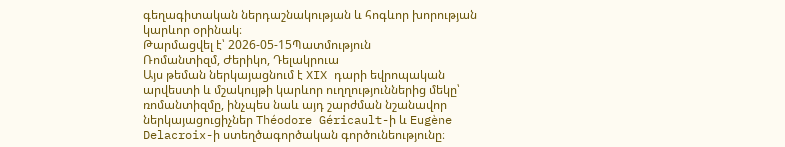գեղագիտական ներդաշնակության և հոգևոր խորության կարևոր օրինակ։
Թարմացվել է՝ 2026-05-15Պատմություն
Ռոմանտիզմ, Ժերիկո, Դելակրուա
Այս թեման ներկայացնում է XIX դարի եվրոպական արվեստի և մշակույթի կարևոր ուղղություններից մեկը՝ ռոմանտիզմը, ինչպես նաև այդ շարժման նշանավոր ներկայացուցիչներ Théodore Géricault-ի և Eugène Delacroix-ի ստեղծագործական գործունեությունը։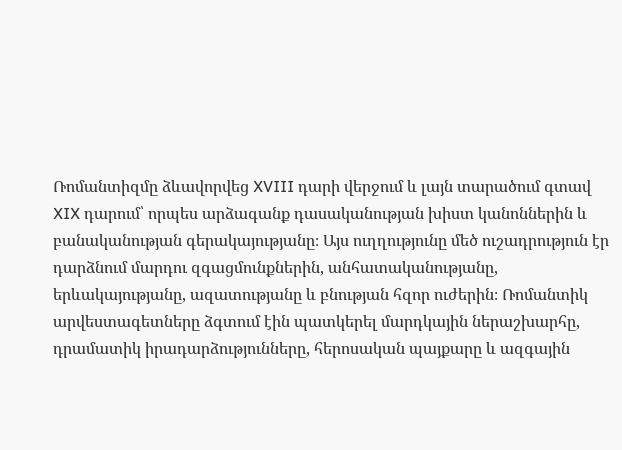Ռոմանտիզմը ձևավորվեց XVIII դարի վերջում և լայն տարածում գտավ XIX դարում՝ որպես արձագանք դասականության խիստ կանոններին և բանականության գերակայությանը։ Այս ուղղությունը մեծ ուշադրություն էր դարձնում մարդու զգացմունքներին, անհատականությանը, երևակայությանը, ազատությանը և բնության հզոր ուժերին։ Ռոմանտիկ արվեստագետները ձգտում էին պատկերել մարդկային ներաշխարհը, դրամատիկ իրադարձությունները, հերոսական պայքարը և ազգային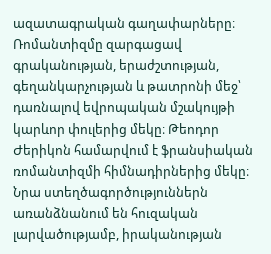ազատագրական գաղափարները։ Ռոմանտիզմը զարգացավ գրականության, երաժշտության, գեղանկարչության և թատրոնի մեջ՝ դառնալով եվրոպական մշակույթի կարևոր փուլերից մեկը։ Թեոդոր Ժերիկոն համարվում է ֆրանսիական ռոմանտիզմի հիմնադիրներից մեկը։ Նրա ստեղծագործություններն առանձնանում են հուզական լարվածությամբ, իրականության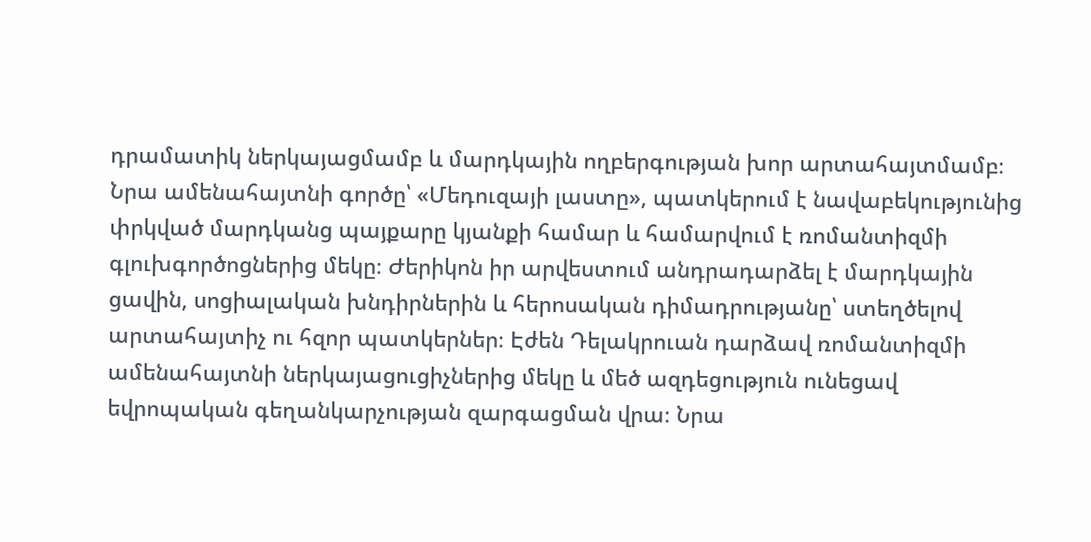դրամատիկ ներկայացմամբ և մարդկային ողբերգության խոր արտահայտմամբ։ Նրա ամենահայտնի գործը՝ «Մեդուզայի լաստը», պատկերում է նավաբեկությունից փրկված մարդկանց պայքարը կյանքի համար և համարվում է ռոմանտիզմի գլուխգործոցներից մեկը։ Ժերիկոն իր արվեստում անդրադարձել է մարդկային ցավին, սոցիալական խնդիրներին և հերոսական դիմադրությանը՝ ստեղծելով արտահայտիչ ու հզոր պատկերներ։ Էժեն Դելակրուան դարձավ ռոմանտիզմի ամենահայտնի ներկայացուցիչներից մեկը և մեծ ազդեցություն ունեցավ եվրոպական գեղանկարչության զարգացման վրա։ Նրա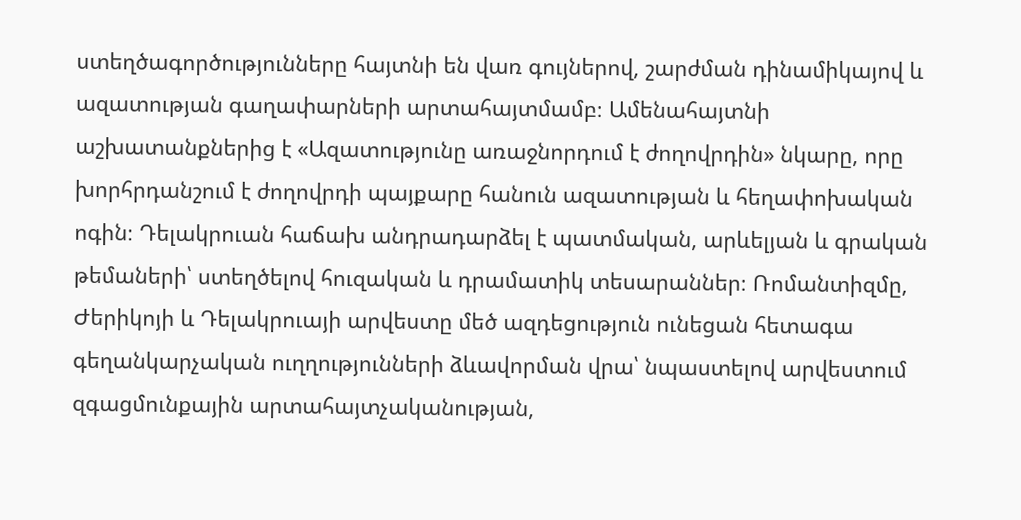ստեղծագործությունները հայտնի են վառ գույներով, շարժման դինամիկայով և ազատության գաղափարների արտահայտմամբ։ Ամենահայտնի աշխատանքներից է «Ազատությունը առաջնորդում է ժողովրդին» նկարը, որը խորհրդանշում է ժողովրդի պայքարը հանուն ազատության և հեղափոխական ոգին։ Դելակրուան հաճախ անդրադարձել է պատմական, արևելյան և գրական թեմաների՝ ստեղծելով հուզական և դրամատիկ տեսարաններ։ Ռոմանտիզմը, Ժերիկոյի և Դելակրուայի արվեստը մեծ ազդեցություն ունեցան հետագա գեղանկարչական ուղղությունների ձևավորման վրա՝ նպաստելով արվեստում զգացմունքային արտահայտչականության,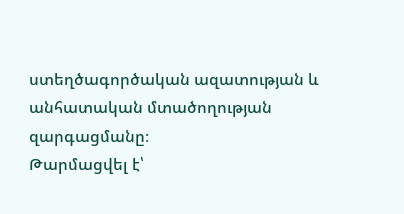ստեղծագործական ազատության և անհատական մտածողության զարգացմանը։
Թարմացվել է՝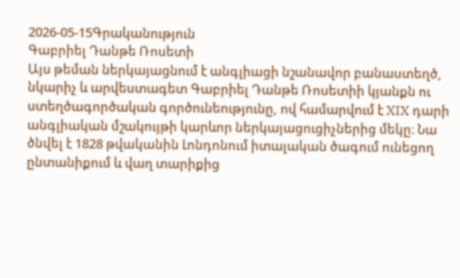2026-05-15Գրականություն
Գաբրիել Դանթե Ռոսետի
Այս թեման ներկայացնում է անգլիացի նշանավոր բանաստեղծ, նկարիչ և արվեստագետ Գաբրիել Դանթե Ռոսետիի կյանքն ու ստեղծագործական գործունեությունը, ով համարվում է XIX դարի անգլիական մշակույթի կարևոր ներկայացուցիչներից մեկը։ Նա ծնվել է 1828 թվականին Լոնդոնում իտալական ծագում ունեցող ընտանիքում և վաղ տարիքից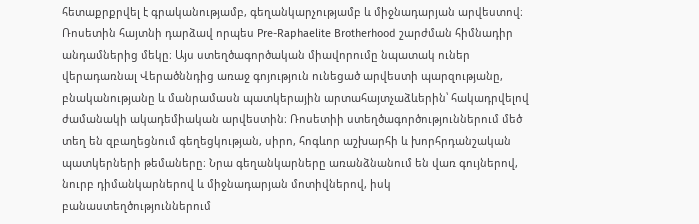հետաքրքրվել է գրականությամբ, գեղանկարչությամբ և միջնադարյան արվեստով։ Ռոսետին հայտնի դարձավ որպես Pre-Raphaelite Brotherhood շարժման հիմնադիր անդամներից մեկը։ Այս ստեղծագործական միավորումը նպատակ ուներ վերադառնալ Վերածննդից առաջ գոյություն ունեցած արվեստի պարզությանը, բնականությանը և մանրամասն պատկերային արտահայտչաձևերին՝ հակադրվելով ժամանակի ակադեմիական արվեստին։ Ռոսետիի ստեղծագործություններում մեծ տեղ են զբաղեցնում գեղեցկության, սիրո, հոգևոր աշխարհի և խորհրդանշական պատկերների թեմաները։ Նրա գեղանկարները առանձնանում են վառ գույներով, նուրբ դիմանկարներով և միջնադարյան մոտիվներով, իսկ բանաստեղծություններում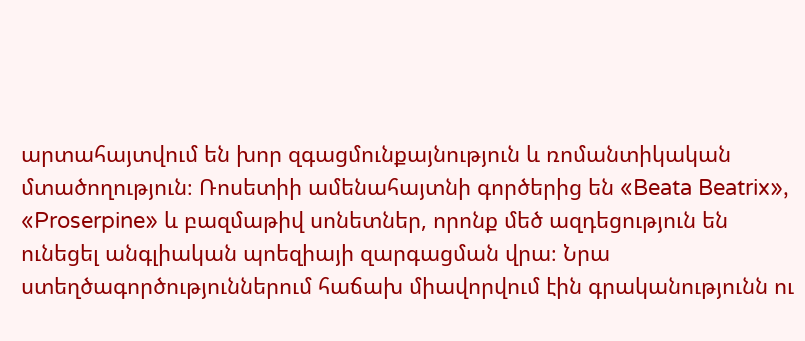արտահայտվում են խոր զգացմունքայնություն և ռոմանտիկական մտածողություն։ Ռոսետիի ամենահայտնի գործերից են «Beata Beatrix», «Proserpine» և բազմաթիվ սոնետներ, որոնք մեծ ազդեցություն են ունեցել անգլիական պոեզիայի զարգացման վրա։ Նրա ստեղծագործություններում հաճախ միավորվում էին գրականությունն ու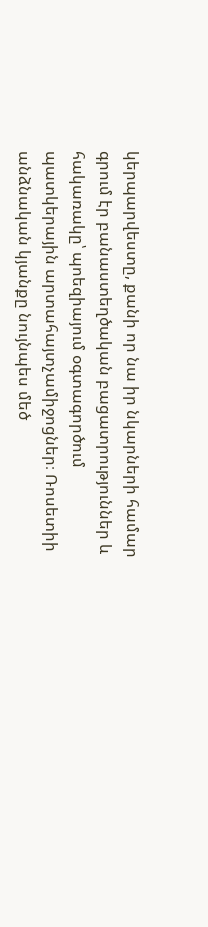կերպարվեստը, քանի որ նա իր նկարների համար գրում էր բանաստեղծական բացատրություններ և հակառակը՝ պոեզիայում օգտագործում պատկերային արտահայտչամիջոցներ։ Ռոսետիի անձնական կյանքը նույնպես մեծ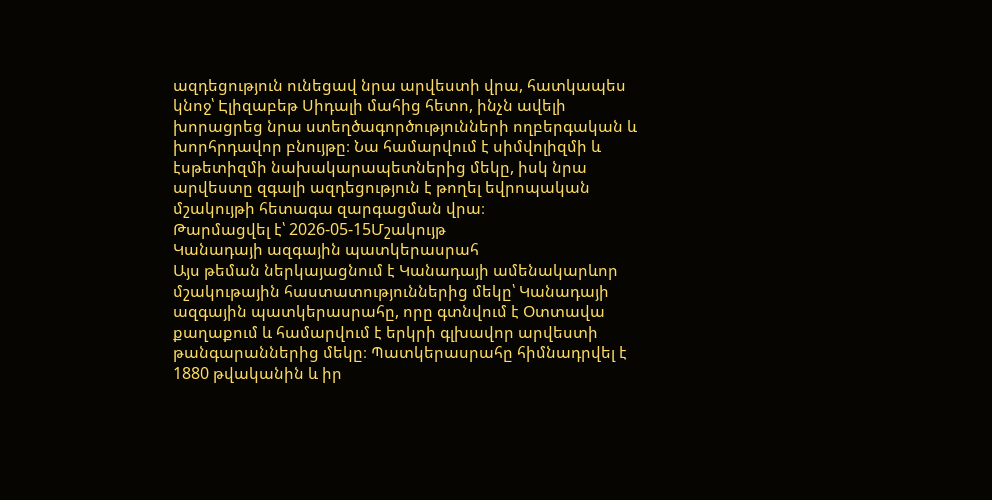ազդեցություն ունեցավ նրա արվեստի վրա, հատկապես կնոջ՝ Էլիզաբեթ Սիդալի մահից հետո, ինչն ավելի խորացրեց նրա ստեղծագործությունների ողբերգական և խորհրդավոր բնույթը։ Նա համարվում է սիմվոլիզմի և էսթետիզմի նախակարապետներից մեկը, իսկ նրա արվեստը զգալի ազդեցություն է թողել եվրոպական մշակույթի հետագա զարգացման վրա։
Թարմացվել է՝ 2026-05-15Մշակույթ
Կանադայի ազգային պատկերասրահ
Այս թեման ներկայացնում է Կանադայի ամենակարևոր մշակութային հաստատություններից մեկը՝ Կանադայի ազգային պատկերասրահը, որը գտնվում է Օտտավա քաղաքում և համարվում է երկրի գլխավոր արվեստի թանգարաններից մեկը։ Պատկերասրահը հիմնադրվել է 1880 թվականին և իր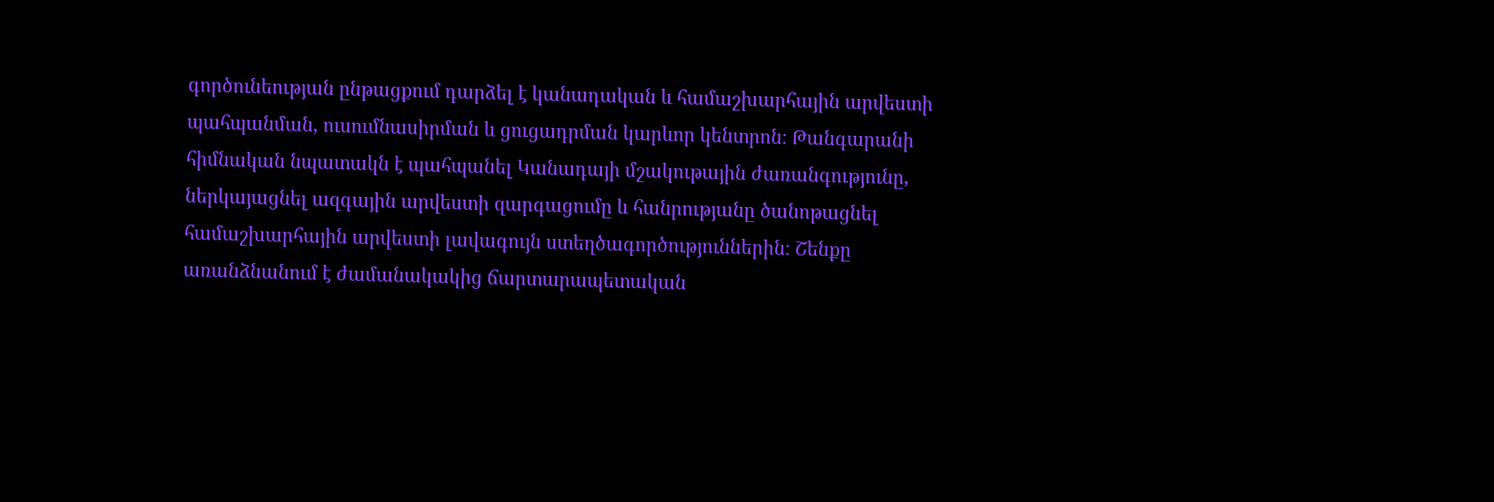գործունեության ընթացքում դարձել է կանադական և համաշխարհային արվեստի պահպանման, ուսումնասիրման և ցուցադրման կարևոր կենտրոն։ Թանգարանի հիմնական նպատակն է պահպանել Կանադայի մշակութային ժառանգությունը, ներկայացնել ազգային արվեստի զարգացումը և հանրությանը ծանոթացնել համաշխարհային արվեստի լավագույն ստեղծագործություններին։ Շենքը առանձնանում է ժամանակակից ճարտարապետական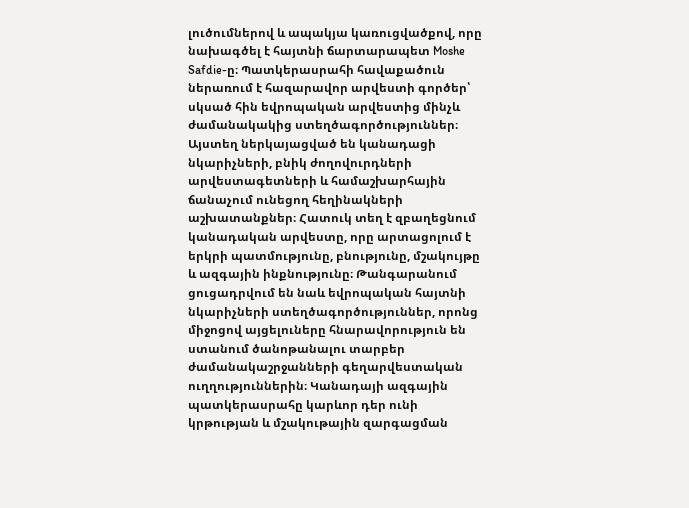լուծումներով և ապակյա կառուցվածքով, որը նախագծել է հայտնի ճարտարապետ Moshe Safdie-ը։ Պատկերասրահի հավաքածուն ներառում է հազարավոր արվեստի գործեր՝ սկսած հին եվրոպական արվեստից մինչև ժամանակակից ստեղծագործություններ։ Այստեղ ներկայացված են կանադացի նկարիչների, բնիկ ժողովուրդների արվեստագետների և համաշխարհային ճանաչում ունեցող հեղինակների աշխատանքներ։ Հատուկ տեղ է զբաղեցնում կանադական արվեստը, որը արտացոլում է երկրի պատմությունը, բնությունը, մշակույթը և ազգային ինքնությունը։ Թանգարանում ցուցադրվում են նաև եվրոպական հայտնի նկարիչների ստեղծագործություններ, որոնց միջոցով այցելուները հնարավորություն են ստանում ծանոթանալու տարբեր ժամանակաշրջանների գեղարվեստական ուղղություններին։ Կանադայի ազգային պատկերասրահը կարևոր դեր ունի կրթության և մշակութային զարգացման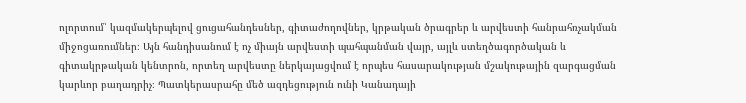ոլորտում՝ կազմակերպելով ցուցահանդեսներ, գիտաժողովներ, կրթական ծրագրեր և արվեստի հանրահռչակման միջոցառումներ։ Այն հանդիսանում է ոչ միայն արվեստի պահպանման վայր, այլև ստեղծագործական և գիտակրթական կենտրոն, որտեղ արվեստը ներկայացվում է որպես հասարակության մշակութային զարգացման կարևոր բաղադրիչ։ Պատկերասրահը մեծ ազդեցություն ունի Կանադայի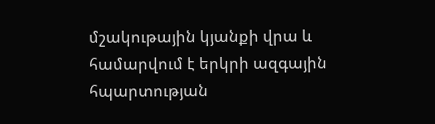մշակութային կյանքի վրա և համարվում է երկրի ազգային հպարտության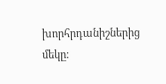խորհրդանիշներից մեկը։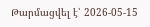Թարմացվել է՝ 2026-05-15